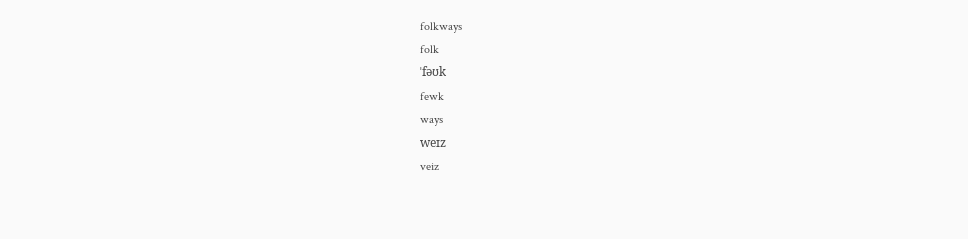folkways
folk
ˈfəʊk
fewk
ways
weɪz
veiz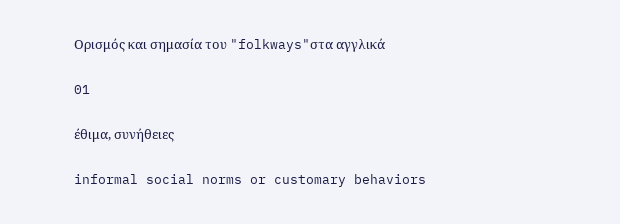Ορισμός και σημασία του "folkways"στα αγγλικά

01

έθιμα, συνήθειες

informal social norms or customary behaviors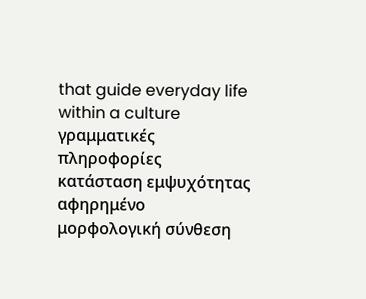that guide everyday life within a culture
γραμματικές πληροφορίες
κατάσταση εμψυχότητας
αφηρημένο
μορφολογική σύνθεση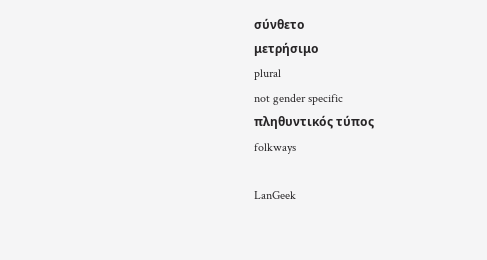σύνθετο
μετρήσιμο
plural
not gender specific
πληθυντικός τύπος
folkways

LanGeek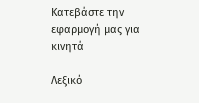Κατεβάστε την εφαρμογή μας για κινητά

Λεξικό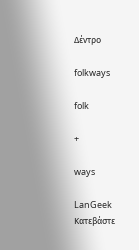Δέντρο

folkways

folk

+

ways

LanGeek
Κατεβάστε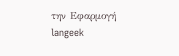την Εφαρμογή
langeek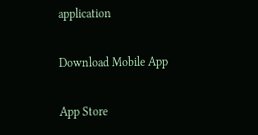application

Download Mobile App

App Store